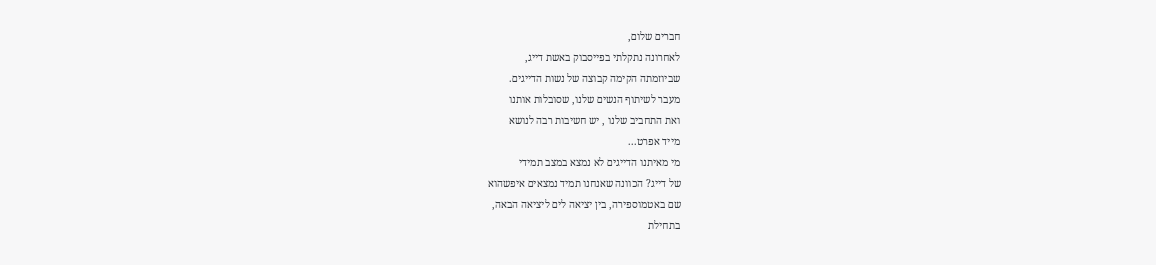חברים שלום,
לאחרונה נתקלתי בפייסבוק באשת דייג,
שביוזמתה הקימה קבוצה של נשות הדייגים.
מעבר לשיתוף הנשים שלנו, שסובלות אותנו
ואת התחביב שלנו , יש חשיבות רבה לנושא
מייד אפרט...
מי מאיתנו הדייגים לא נמצא במצב תמידי
של דייג? הכוונה שאנחנו תמיד נמצאים איפשהוא
שם באטמוספירה, בין יציאה לים ליציאה הבאה,
בתחילת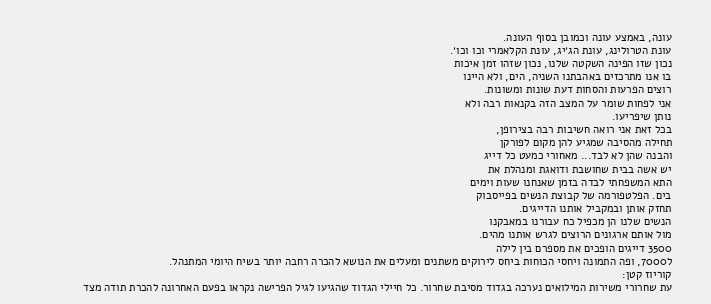עונה, באמצע עונה וכמובן בסוף העונה.
עונת הטרולינג, עונת הג׳יג, עונת הקלאמרי וכו וכו׳.
נכון שזו הפינה השקטה שלנו, נכון שזהו זמן איכות
בו אנו מתרכזים באהבתנו השניה, הים, ולא היינו
רוצים הפרעות והסחות דעת שונות ומשונות.
אני לפחות שומר על המצב הזה בקנאות רבה ולא
נותן שיפריעו.
בכל זאת אני רואה חשיבות רבה בצירופן,
תחילה מהסיבה שמגיע להן מקום לפורקן
והבנה שהן לא לבד... מאחורי כמעט כל דייג
יש אשה בבית שחושבת ודואגת ומנהלת את
התא המשפחתי לבדה בזמן שאנחנו שעות וימים
בים. הפלטפורמה של קבוצת הנשים בפייסבוק
תחזק אותן ובמקביל אותנו הדייגים.
הנשים שלנו הן מכפיל כח עבורנו במאבקנו
מול אותם ארגונים הרוצים לגרש אותנו מהים.
3500 דייגים הופכים את מספרם בין לילה
ל7000, ופה התמונה ויחסי הכוחות ביחס לירוקים משתנים ומעלים את הנושא להכרה רחבה יותר בשיח היומי המתנהל.
קוריוז קטן:
עת שחרורי משירות המילואים נערכה בגדוד מסיבת שחרור. כל חיילי הגדוד שהגיעו לגיל הפרישה נקראו בפעם האחרונה להכרת תודה מצד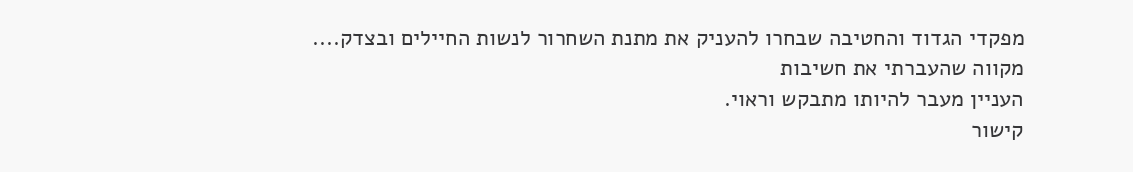מפקדי הגדוד והחטיבה שבחרו להעניק את מתנת השחרור לנשות החיילים ובצדק....
מקווה שהעברתי את חשיבות
העניין מעבר להיותו מתבקש וראוי.
קישור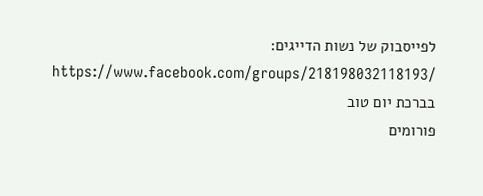לפייסבוק של נשות הדייגים:
https://www.facebook.com/groups/218198032118193/
בברכת יום טוב
פורומים